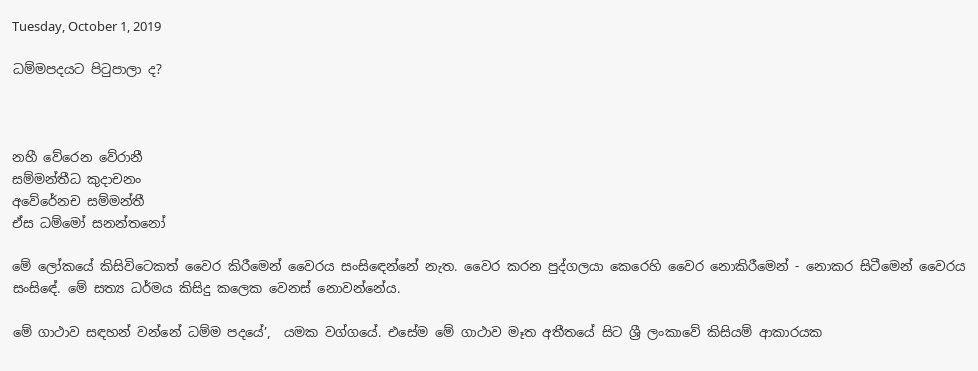Tuesday, October 1, 2019

ධම්මපදයට පිටුපාලා ද?



නහී වේරෙන වේරානී
සම්මන්තීධ කුදාචනං
අවේරේනච සම්මන්තී
ඒස ධම්මෝ සනන්තනෝ

මේ ලෝකයේ කිසිවිටෙකත් වෛර කිරීමෙන් වෛරය සංසිඳෙන්නේ නැත. වෛර කරන පුද්ගලයා කෙරෙහි වෛර නොකිරීමෙන් - නොකර සිටීමෙන් වෛරය සංසිඳේ. මේ සත්‍ය ධර්මය කිසිදු කලෙක වෙනස් නොවන්නේය.

මේ ගාථාව සඳහන් වන්නේ ධම්ම පදයේ’,  යමක වග්ගයේ. එසේම මේ ගාථාව මෑත අතීතයේ සිට ශ්‍රී ලංකාවේ කිසියම් ආකාරයක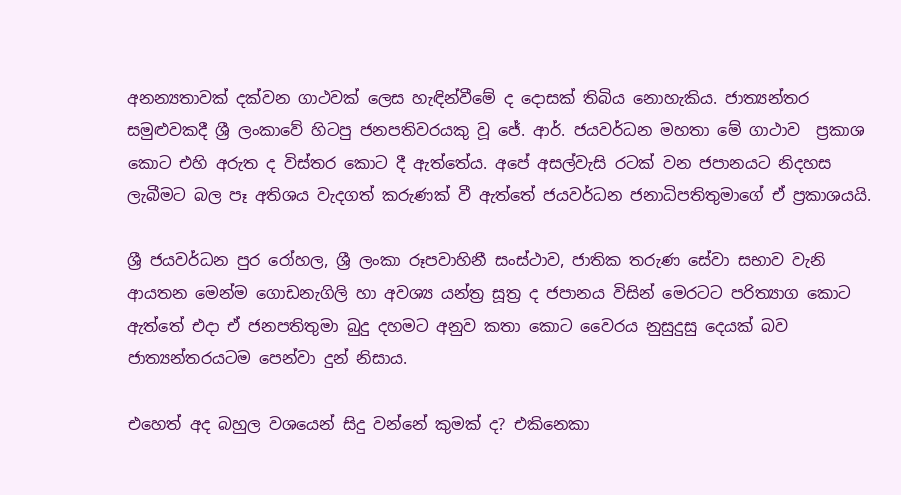අනන්‍යතාවක් දක්වන ගාථවක් ලෙස හැඳින්වීමේ ද දොසක් තිබිය නොහැකිය. ජාත්‍යන්තර සමුළුවකදී ශ්‍රී ලංකාවේ හිටපු ජනපතිවරයකු වූ ජේ. ආර්. ජයවර්ධන මහතා මේ ගාථාව  ප්‍රකාශ කොට එහි අරුත ද විස්තර කොට දී ඇත්තේය. අපේ අසල්වැසි රටක් වන ජපානයට නිදහස ලැබීමට බල පෑ අතිශය වැදගත් කරුණක් වී ඇත්තේ ජයවර්ධන ජනාධිපතිතුමාගේ ඒ ප්‍රකාශයයි.

ශ්‍රී ජයවර්ධන පුර රෝහල, ශ්‍රී ලංකා රූපවාහිනී සංස්ථාව, ජාතික තරුණ සේවා සභාව වැනි ආයතන මෙන්ම ගොඩනැගිලි හා අවශ්‍ය යන්ත්‍ර සූත්‍ර ද ජපානය විසින් මෙරටට පරිත්‍යාග කොට ඇත්තේ එදා ඒ ජනපතිතුමා බුදු දහමට අනුව කතා කොට වෛරය නුසුදුසු දෙයක් බව ජාත්‍යන්තරයටම පෙන්වා දුන් නිසාය.

එහෙත් අද බහුල වශයෙන් සිදු වන්නේ කුමක් ද? එකිනෙකා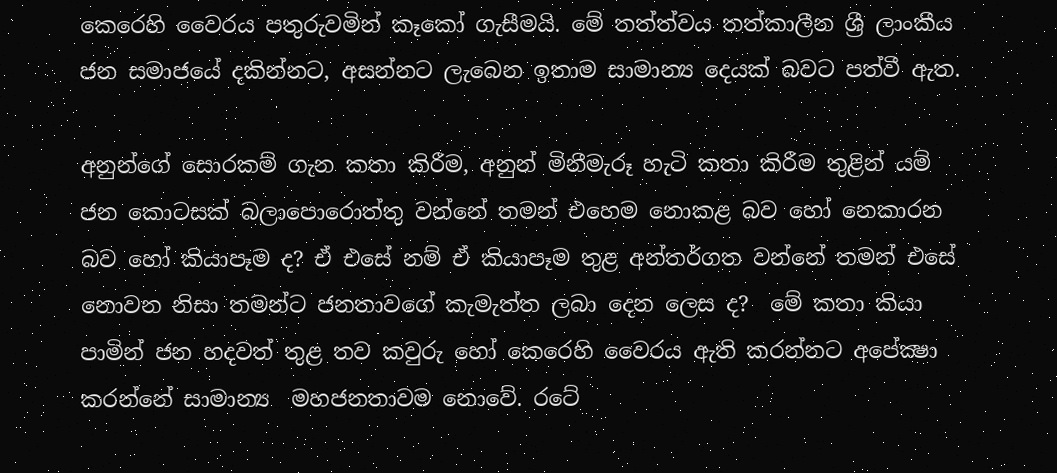කෙරෙහි වෛරය පතුරුවමින් කෑකෝ ගැසීමයි. මේ තත්ත්වය තත්කාලීන ශ්‍රී ලාංකීය ජන සමාජයේ දකින්නට, අසන්නට ලැබෙන ඉතාම සාමාන්‍ය දෙයක් බවට පත්වී ඇත.

අනුන්ගේ සොරකම් ගැන කතා කිරීම, අනුන් මිනීමැරූ හැටි කතා කිරීම තුළින් යම් ජන කොටසක් බලාපොරොත්තු වන්නේ තමන් එහෙම නොකළ බව හෝ නෙකාරන බව හෝ කියාපෑම ද? ඒ එසේ නම් ඒ කියාපෑම තුළ අන්තර්ගත වන්නේ තමන් එසේ නොවන නිසා තමන්ට ජනතාවගේ කැමැත්ත ලබා දෙන ලෙස ද?  මේ කතා කියා පාමින් ජන හදවත් තුළ තව කවුරු හෝ කෙරෙහි වෛරය ඇති කරන්නට අපේක්‍ෂා කරන්නේ සාමාන්‍ය  මහජනතාවම නොවේ. රටේ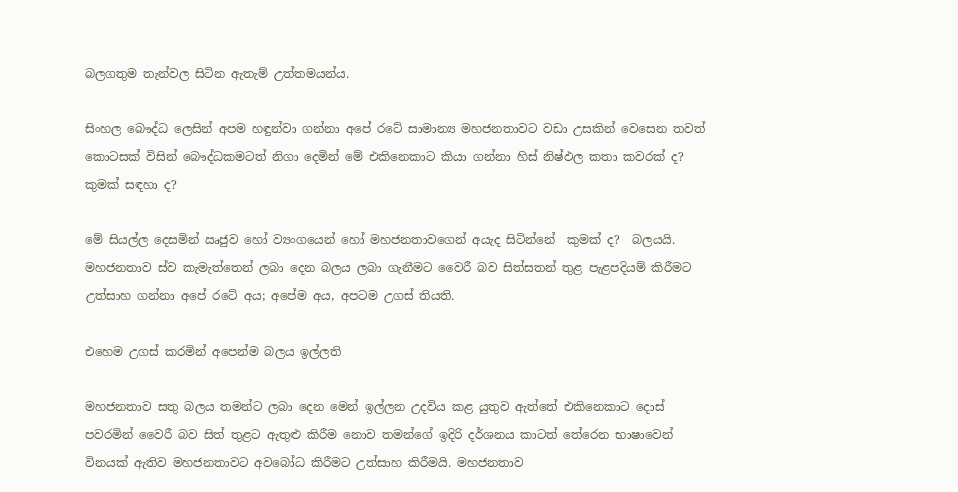බලගතුම තැන්වල සිටින ඇතැම් උත්තමයන්ය.

සිංහල බෞද්ධ ලෙසින් අපම හඳුන්වා ගන්නා අපේ රටේ සාමාන්‍ය මහජනතාවට වඩා උසකින් වෙසෙන තවත් කොටසක් විසින් බෞද්ධකමටත් නිගා දෙමින් මේ එකිනෙකාට කියා ගන්නා හිස් නිෂ්ඵල කතා කවරක් ද? කුමක් සඳහා ද?

මේ සියල්ල දෙසමින් ඍජුව හෝ ව්‍යංගයෙන් හෝ මහජනතාවගෙන් අයැද සිටින්නේ  කුමක් ද?  බලයයි. මහජනතාව ස්ව කැමැත්තෙන් ලබා දෙන බලය ලබා ගැනීමට වෛරී බව සිත්සතන් තුළ පැළපදියම් කිරීමට උත්සාහ ගන්නා අපේ රටේ අය; අපේම අය, අපටම උගස් තියති.

එහෙම උගස් කරමින් අපෙන්ම බලය ඉල්ලති

මහජනතාව සතු බලය තමන්ට ලබා දෙන මෙන් ඉල්ලන උදවිය කළ යුතුව ඇත්තේ එකිනෙකාට දොස් පවරමින් වෛරී බව සිත් තුළට ඇතුළු කිරීම නොව තමන්ගේ ඉදිරි දර්ශනය කාටත් තේරෙන භාෂාවෙන් විනයක් ඇතිව මහජනතාවට අවබෝධ කිරීමට උත්සාහ කිරීමයි. මහජනතාව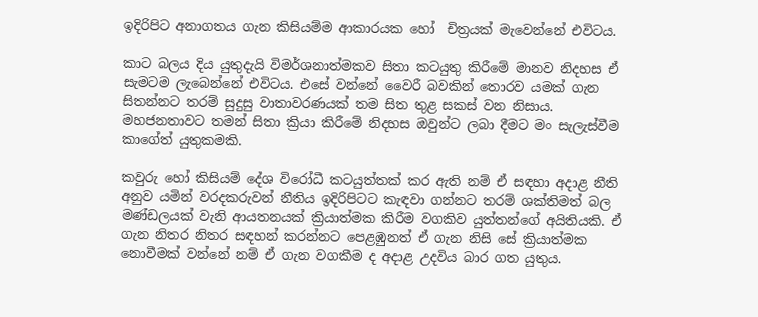ඉදිරිපිට අනාගතය ගැන කිසියම්ම ආකාරයක හෝ  චිත්‍රයක් මැවෙන්නේ එවිටය.

කාට බලය දිය යුතුදැයි විමර්ශනාත්මකව සිතා කටයුතු කිරීමේ මානව නිදහස ඒ සැමටම ලැබෙන්නේ එවිටය. එසේ වන්නේ වෛරී බවකින් තොරව යමක් ගැන සිතන්නට තරම් සුදුසු වාතාවරණයක් තම සිත තුළ සකස් වන නිසාය.
මහජනතාවට තමන් සිතා ක්‍රියා කිරීමේ නිදහස ඔවුන්ට ලබා දීමට මං සැලැස්වීම කාගේත් යුතුකමකි.

කවුරු හෝ කිසියම් දේශ විරෝධී කටයුත්තක් කර ඇති නම් ඒ සඳහා අදාළ නීති අනුව යමින් වරදකරුවන් නීතිය ඉදිරිපිටට කැඳවා ගන්නට තරම් ශක්තිමත් බල මණ්ඩලයක් වැනි ආයතනයක් ක්‍රියාත්මක කිරීම වගකිව යුත්තන්ගේ අයිතියකි. ඒ ගැන නිතර නිතර සඳහන් කරන්නට පෙළඹුනත් ඒ ගැන නිසි සේ ක්‍රියාත්මක නොවීමක් වන්නේ නම් ඒ ගැන වගකීම ද අදාළ උදවිය බාර ගත යුතුය.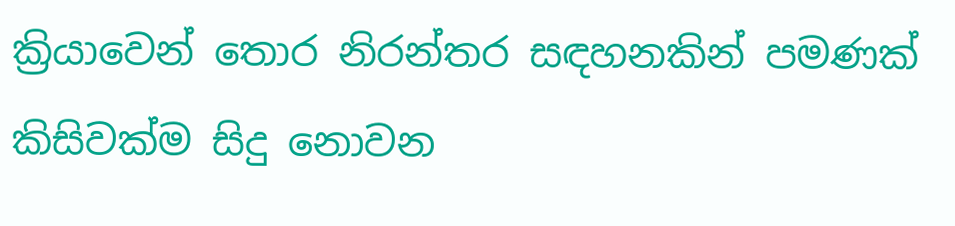ක්‍රියාවෙන් තොර නිරන්තර සඳහනකින් පමණක් කිසිවක්ම සිදු නොවන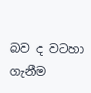බව ද වටහා ගැනීම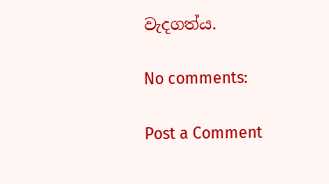වැදගත්ය.

No comments:

Post a Comment